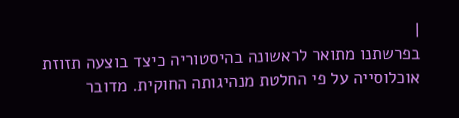|
בפרשתנו מתואר לראשונה בהיסטוריה כיצד בוצעה תזוזת אוכלוסייה על פי החלטת מנהיגותה החוקית. מדובר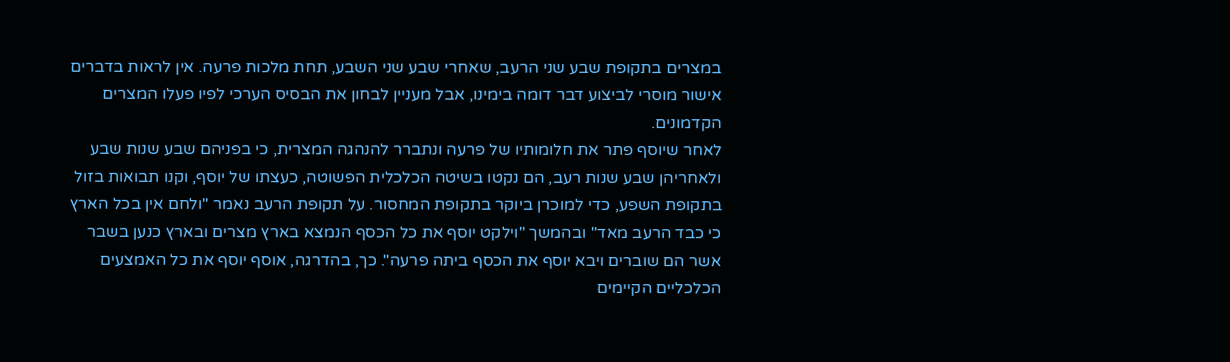במצרים בתקופת שבע שני הרעב, שאחרי שבע שני השבע, תחת מלכות פרעה. אין לראות בדברים אישור מוסרי לביצוע דבר דומה בימינו, אבל מעניין לבחון את הבסיס הערכי לפיו פעלו המצרים הקדמונים.
לאחר שיוסף פתר את חלומותיו של פרעה ונתברר להנהגה המצרית, כי בפניהם שבע שנות שבע ולאחריהן שבע שנות רעב, הם נקטו בשיטה הכלכלית הפשוטה, כעצתו של יוסף, וקנו תבואות בזול בתקופת השפע, כדי למוכרן ביוקר בתקופת המחסור. על תקופת הרעב נאמר "ולחם אין בכל הארץ כי כבד הרעב מאד" ובהמשך "וילקט יוסף את כל הכסף הנמצא בארץ מצרים ובארץ כנען בשבר אשר הם שוברים ויבא יוסף את הכסף ביתה פרעה". כך, בהדרגה, אוסף יוסף את כל האמצעים הכלכליים הקיימים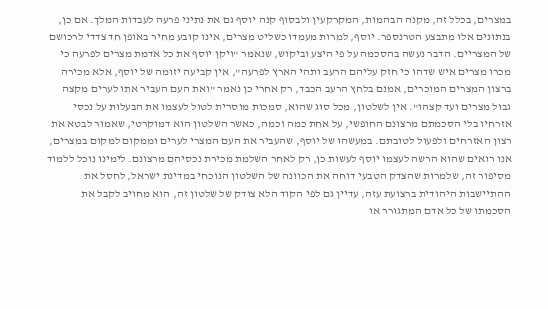במצרים, בכלל זה, מקנה הבהמות, המקרקעין ולבסוף קנה יוסף גם את נתיני פרעה לעבדות המלך. אם כן, בנתונים אלו מתבצע הטרנספר. יוסף, למרות מעמדו כשליט מצרים, אינו קובע מחיר באופן חד צדדי לרכושם של המצריים. הדבר נעשה בהסכמה על פי היצע וביקוש, שנאמר "ויקן יוסף את כל אדמת מצרים לפרעה כי מכרו מצרים איש שדהו כי חזק עליהם הרעב ותהי הארץ לפרעה", אין קביעה יזומה של יוסף, אלא מכירה ברצון המצרים המוכרים, אמנם בלחץ הרעב הכבד, רק אחרי כן נאמר "ואת העם העביר אתו לערים מקצה גבול מצרים ועד קצהו". אין לשלטון, מכל סוג שהוא, סמכות מוסרית לטול לעצמו את הבעלות על נכסי אזרחיו בלי הסכמתם מרצונם החופשי, על אחת כמה וכמה, כאשר השלטון הוא דמוקרטי, שאמור לבטא את רצון האזרחים ולפעול לטובתם. במעשהו של יוסף, שהעביר את העם המצרי לערים וממקום למקום במצרים, אנו רואים שהוא הרשה לעצמו יוסף לעשות כן, רק לאחר השלמת מכירת נכסיהם מרצונם. לימינו נוכל ללמוד מסיפור זה, שלמרות שהצדק הטבעי דוחה את הכוונה של השלטון הנוכחי במדינת ישראל, לחסל את ההתיישבות היהודית ברצועת עזה, עדיין גם לפי הקוד הלא צודק של שלטון זה, הוא מחויב לקבל את הסכמתו של כל אדם המתגורר או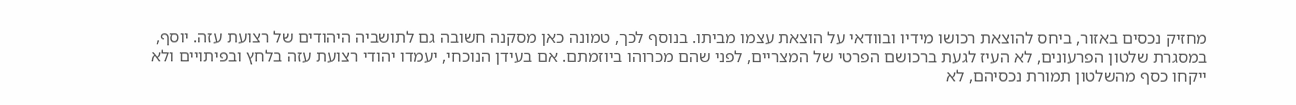מחזיק נכסים באזור, ביחס להוצאת רכושו מידיו ובוודאי על הוצאת עצמו מביתו. בנוסף לכך, טמונה כאן מסקנה חשובה גם לתושביה היהודים של רצועת עזה. יוסף, במסגרת שלטון הפרעונים, לא העיז לגעת ברכושם הפרטי של המצריים, לפני שהם מכרוהו ביוזמתם. אם בעידן הנוכחי, יעמדו יהודי רצועת עזה בלחץ ובפיתויים ולא ייקחו כסף מהשלטון תמורת נכסיהם, לא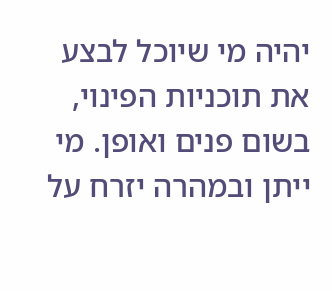יהיה מי שיוכל לבצע את תוכניות הפינוי, בשום פנים ואופן. מי ייתן ובמהרה יזרח על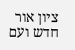ציון אור חדש ועם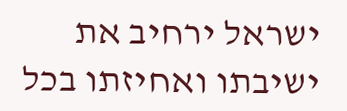ישראל ירחיב את ישיבתו ואחיזתו בכל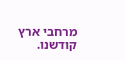מרחבי ארץ קודשנו.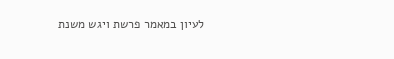לעיון במאמר פרשת ויגש משנת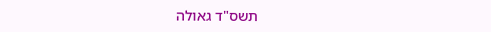תשס"ד גאולה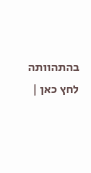בהתהוותה לחץ כאן |